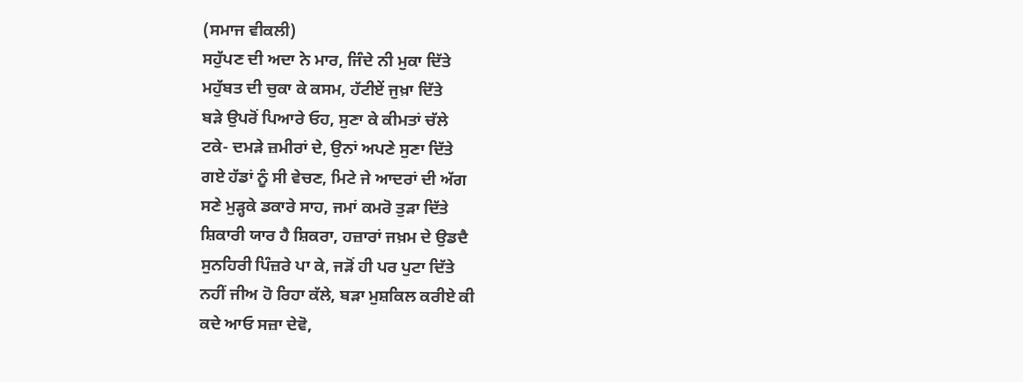(ਸਮਾਜ ਵੀਕਲੀ)
ਸਹੁੱਪਣ ਦੀ ਅਦਾ ਨੇ ਮਾਰ, ਜਿੰਦੇ ਨੀ ਮੁਕਾ ਦਿੱਤੇ
ਮਹੁੱਬਤ ਦੀ ਚੁਕਾ ਕੇ ਕਸਮ, ਹੱਟੀਏਂ ਜੁਖ਼ਾ ਦਿੱਤੇ
ਬੜੇ ਉਪਰੋਂ ਪਿਆਰੇ ਓਹ, ਸੁਣਾ ਕੇ ਕੀਮਤਾਂ ਚੱਲੇ
ਟਕੇ- ਦਮੜੇ ਜ਼ਮੀਰਾਂ ਦੇ, ਉਨਾਂ ਅਪਣੇ ਸੁਣਾ ਦਿੱਤੇ
ਗਏ ਹੱਡਾਂ ਨੂੰ ਸੀ ਵੇਚਣ, ਮਿਟੇ ਜੇ ਆਦਰਾਂ ਦੀ ਅੱਗ
ਸਣੇ ਮੁੜ੍ਹਕੇ ਡਕਾਰੇ ਸਾਹ, ਜਮਾਂ ਕਮਰੋ ਤੁੜਾ ਦਿੱਤੇ
ਸ਼ਿਕਾਰੀ ਯਾਰ ਹੈ ਸ਼ਿਕਰਾ, ਹਜ਼ਾਰਾਂ ਜਖ਼ਮ ਦੇ ਉਡਦੈ
ਸੁਨਹਿਰੀ ਪਿੰਜ਼ਰੇ ਪਾ ਕੇ, ਜੜੋਂ ਹੀ ਪਰ ਪੁਟਾ ਦਿੱਤੇ
ਨਹੀਂ ਜੀਅ ਹੋ ਰਿਹਾ ਕੱਲੇ, ਬੜਾ ਮੁਸ਼ਕਿਲ ਕਰੀਏ ਕੀ
ਕਦੇ ਆਓ ਸਜ਼ਾ ਦੇਵੋ,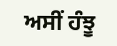ਅਸੀਂ ਹੰਝੂ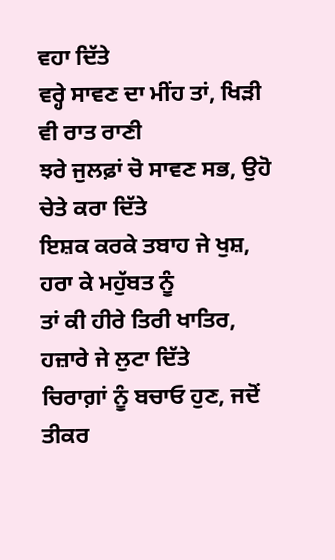ਵਹਾ ਦਿੱਤੇ
ਵਰ੍ਹੇ ਸਾਵਣ ਦਾ ਮੀਂਹ ਤਾਂ, ਖਿੜੀ ਵੀ ਰਾਤ ਰਾਣੀ
ਝਰੇ ਜੁਲਫ਼ਾਂ ਚੋ ਸਾਵਣ ਸਭ, ਉਹੋ ਚੇਤੇ ਕਰਾ ਦਿੱਤੇ
ਇਸ਼ਕ ਕਰਕੇ ਤਬਾਹ ਜੇ ਖੁਸ਼, ਹਰਾ ਕੇ ਮਹੁੱਬਤ ਨੂੰ
ਤਾਂ ਕੀ ਹੀਰੇ ਤਿਰੀ ਖਾਤਿਰ, ਹਜ਼ਾਰੇ ਜੇ ਲੁਟਾ ਦਿੱਤੇ
ਚਿਰਾਗ਼ਾਂ ਨੂੰ ਬਚਾਓ ਹੁਣ, ਜਦੋਂ ਤੀਕਰ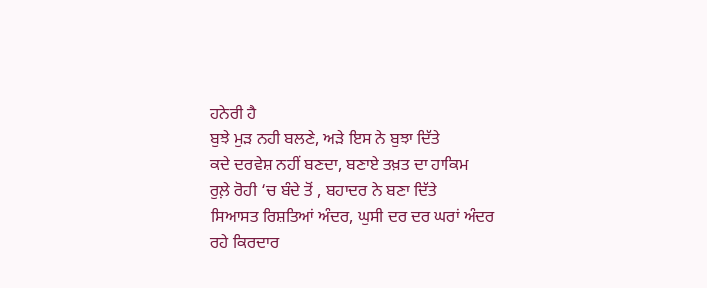ਹਨੇਰੀ ਹੈ
ਬੁਝੇ ਮੁੜ ਨਹੀ ਬਲਣੇ, ਅੜੇ ਇਸ ਨੇ ਬੁਝਾ ਦਿੱਤੇ
ਕਦੇ ਦਰਵੇਸ਼ ਨਹੀਂ ਬਣਦਾ, ਬਣਾਏ ਤਖ਼ਤ ਦਾ ਹਾਕਿਮ
ਰੁਲ਼ੇ ਰੋਹੀ ‘ਚ ਬੰਦੇ ਤੋਂ , ਬਹਾਦਰ ਨੇ ਬਣਾ ਦਿੱਤੇ
ਸਿਆਸਤ ਰਿਸ਼ਤਿਆਂ ਅੰਦਰ, ਘੁਸੀ ਦਰ ਦਰ ਘਰਾਂ ਅੰਦਰ
ਰਹੇ ਕਿਰਦਾਰ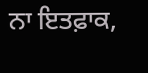ਨਾ ਇਤਫ਼ਾਕ,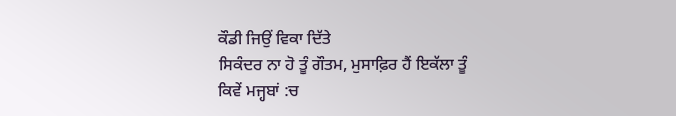ਕੌਡੀ ਜਿਉਂ ਵਿਕਾ ਦਿੱਤੇ
ਸਿਕੰਦਰ ਨਾ ਹੋ ਤੂੰ ਗੌਤਮ, ਮੁਸਾਫ਼ਿਰ ਹੈਂ ਇਕੱਲਾ ਤੂੰ
ਕਿਵੇਂ ਮਜ੍ਹਬਾਂ :ਚ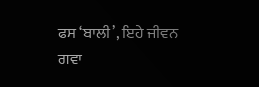ਫਸ ‘ਬਾਲੀ’, ਇਹੇ ਜੀਵਨ ਗਵਾ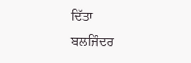ਦਿੱਤਾ
ਬਲਜਿੰਦਰ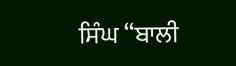ਸਿੰਘ “ਬਾਲੀ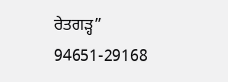ਰੇਤਗੜ੍ਹ”
94651-29168